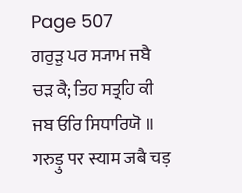Page 507
ਗਰੁੜੁ ਪਰ ਸ੍ਯਾਮ ਜਬੈ ਚੜ ਕੈ; ਤਿਹ ਸਤ੍ਰਹਿ ਕੀ ਜਬ ਓਰਿ ਸਿਧਾਰਿਯੋ ॥
गरुड़ु पर स्याम जबै चड़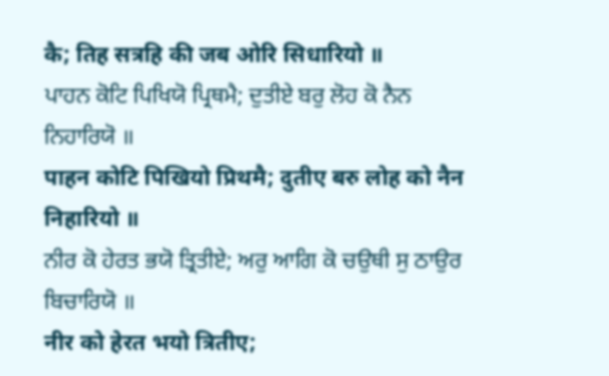कै; तिह सत्रहि की जब ओरि सिधारियो ॥
ਪਾਹਨ ਕੋਟਿ ਪਿਖਿਯੋ ਪ੍ਰਿਥਮੈ; ਦੁਤੀਏ ਬਰੁ ਲੋਹ ਕੋ ਨੈਨ ਨਿਹਾਰਿਯੋ ॥
पाहन कोटि पिखियो प्रिथमै; दुतीए बरु लोह को नैन निहारियो ॥
ਨੀਰ ਕੋ ਹੇਰਤ ਭਯੋ ਤ੍ਰਿਤੀਏ; ਅਰੁ ਆਗਿ ਕੋ ਚਉਥੀ ਸੁ ਠਾਉਰ ਬਿਚਾਰਿਯੋ ॥
नीर को हेरत भयो त्रितीए;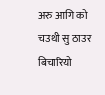अरु आगि को चउथी सु ठाउर बिचारियो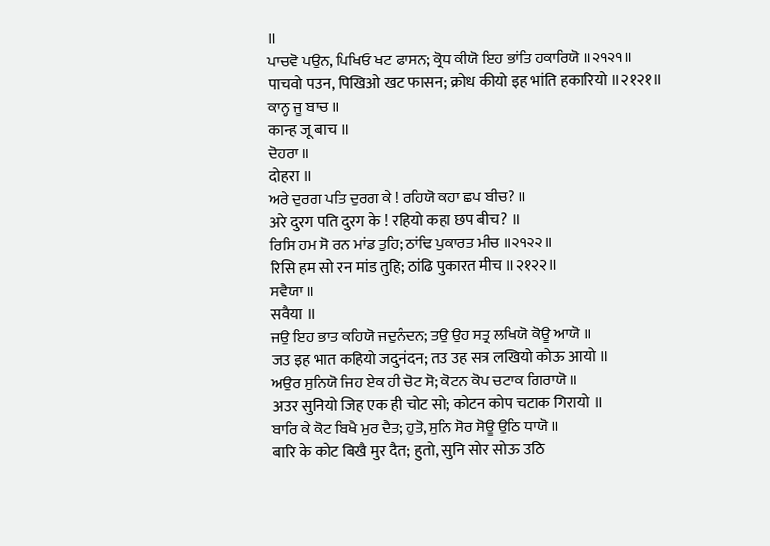॥
ਪਾਚਵੋ ਪਉਨ, ਪਿਖਿਓ ਖਟ ਫਾਸਨ; ਕ੍ਰੋਧ ਕੀਯੋ ਇਹ ਭਾਂਤਿ ਹਕਾਰਿਯੋ ॥੨੧੨੧॥
पाचवो पउन, पिखिओ खट फासन; क्रोध कीयो इह भांति हकारियो ॥२१२१॥
ਕਾਨ੍ਹ ਜੂ ਬਾਚ ॥
कान्ह जू बाच ॥
ਦੋਹਰਾ ॥
दोहरा ॥
ਅਰੇ ਦੁਰਗ ਪਤਿ ਦੁਰਗ ਕੇ ! ਰਹਿਯੋ ਕਹਾ ਛਪ ਬੀਚ? ॥
अरे दुरग पति दुरग के ! रहियो कहा छप बीच? ॥
ਰਿਸਿ ਹਮ ਸੋ ਰਨ ਮਾਂਡ ਤੁਹਿ; ਠਾਂਢਿ ਪੁਕਾਰਤ ਮੀਚ ॥੨੧੨੨॥
रिसि हम सो रन मांड तुहि; ठांढि पुकारत मीच ॥२१२२॥
ਸਵੈਯਾ ॥
सवैया ॥
ਜਉ ਇਹ ਭਾਤ ਕਹਿਯੋ ਜਦੁਨੰਦਨ; ਤਉ ਉਹ ਸਤ੍ਰ ਲਖਿਯੋ ਕੋਊ ਆਯੋ ॥
जउ इह भात कहियो जदुनंदन; तउ उह सत्र लखियो कोऊ आयो ॥
ਅਉਰ ਸੁਨਿਯੋ ਜਿਹ ਏਕ ਹੀ ਚੋਟ ਸੋ; ਕੋਟਨ ਕੋਪ ਚਟਾਕ ਗਿਰਾਯੋ ॥
अउर सुनियो जिह एक ही चोट सो; कोटन कोप चटाक गिरायो ॥
ਬਾਰਿ ਕੇ ਕੋਟ ਬਿਖੈ ਮੁਰ ਦੈਤ; ਹੁਤੋ, ਸੁਨਿ ਸੋਰ ਸੋਊ ਉਠਿ ਧਾਯੋ ॥
बारि के कोट बिखै मुर दैत; हुतो, सुनि सोर सोऊ उठि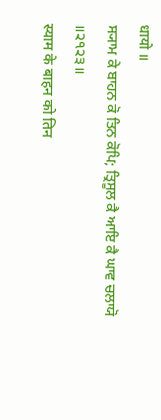धायो ॥
ਸ੍ਯਾਮ ਕੇ ਬਾਹਨ ਕੋ ਤਿਨ ਕੋਪਿ; ਤ੍ਰਿਸੂਲ ਕੈ ਆਇ ਕੈ ਘਾਵ ਚਲਾਯੋ ॥੨੧੨੩॥
स्याम के बाहन को तिन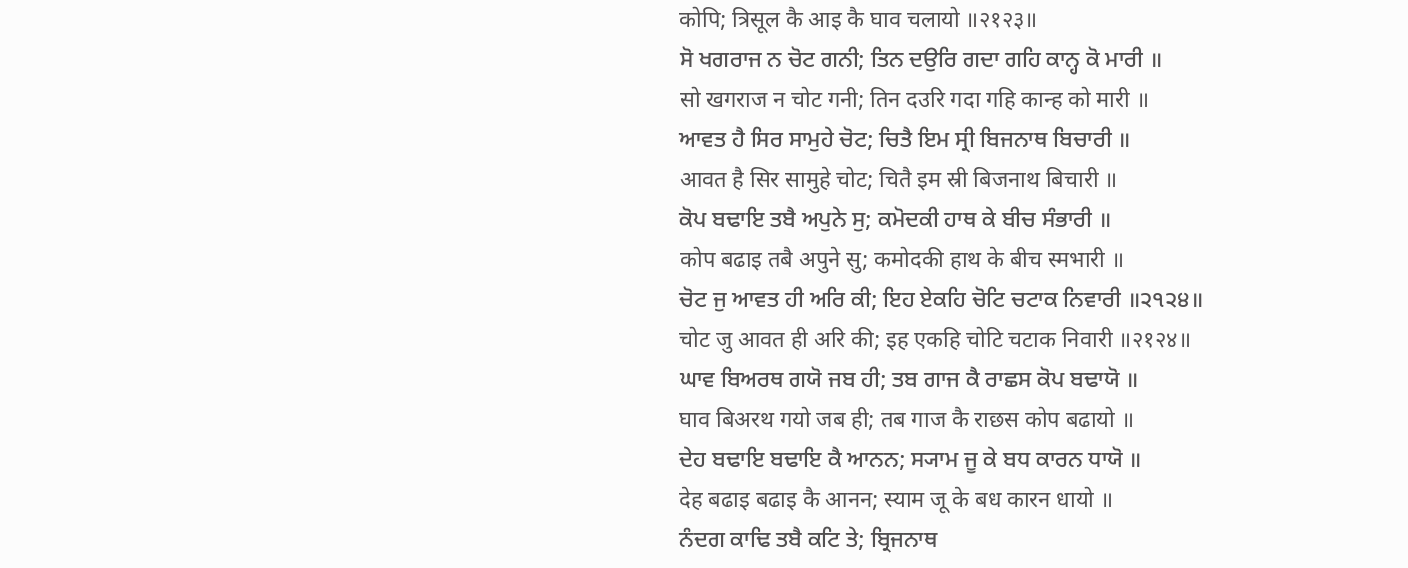कोपि; त्रिसूल कै आइ कै घाव चलायो ॥२१२३॥
ਸੋ ਖਗਰਾਜ ਨ ਚੋਟ ਗਨੀ; ਤਿਨ ਦਉਰਿ ਗਦਾ ਗਹਿ ਕਾਨ੍ਹ ਕੋ ਮਾਰੀ ॥
सो खगराज न चोट गनी; तिन दउरि गदा गहि कान्ह को मारी ॥
ਆਵਤ ਹੈ ਸਿਰ ਸਾਮੁਹੇ ਚੋਟ; ਚਿਤੈ ਇਮ ਸ੍ਰੀ ਬਿਜਨਾਥ ਬਿਚਾਰੀ ॥
आवत है सिर सामुहे चोट; चितै इम स्री बिजनाथ बिचारी ॥
ਕੋਪ ਬਢਾਇ ਤਬੈ ਅਪੁਨੇ ਸੁ; ਕਮੋਦਕੀ ਹਾਥ ਕੇ ਬੀਚ ਸੰਭਾਰੀ ॥
कोप बढाइ तबै अपुने सु; कमोदकी हाथ के बीच स्मभारी ॥
ਚੋਟ ਜੁ ਆਵਤ ਹੀ ਅਰਿ ਕੀ; ਇਹ ਏਕਹਿ ਚੋਟਿ ਚਟਾਕ ਨਿਵਾਰੀ ॥੨੧੨੪॥
चोट जु आवत ही अरि की; इह एकहि चोटि चटाक निवारी ॥२१२४॥
ਘਾਵ ਬਿਅਰਥ ਗਯੋ ਜਬ ਹੀ; ਤਬ ਗਾਜ ਕੈ ਰਾਛਸ ਕੋਪ ਬਢਾਯੋ ॥
घाव बिअरथ गयो जब ही; तब गाज कै राछस कोप बढायो ॥
ਦੇਹ ਬਢਾਇ ਬਢਾਇ ਕੈ ਆਨਨ; ਸ੍ਯਾਮ ਜੂ ਕੇ ਬਧ ਕਾਰਨ ਧਾਯੋ ॥
देह बढाइ बढाइ कै आनन; स्याम जू के बध कारन धायो ॥
ਨੰਦਗ ਕਾਢਿ ਤਬੈ ਕਟਿ ਤੇ; ਬ੍ਰਿਜਨਾਥ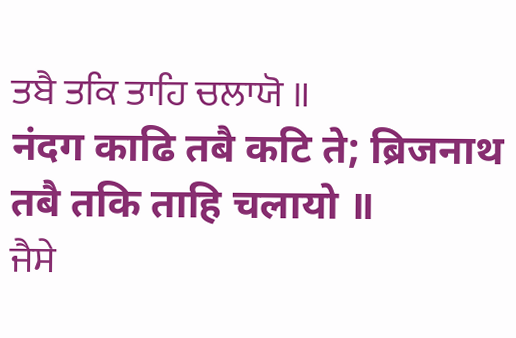ਤਬੈ ਤਕਿ ਤਾਹਿ ਚਲਾਯੋ ॥
नंदग काढि तबै कटि ते; ब्रिजनाथ तबै तकि ताहि चलायो ॥
ਜੈਸੇ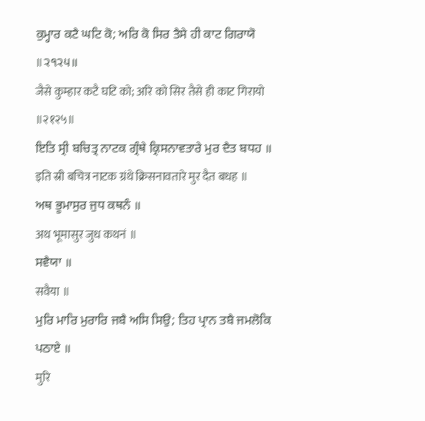ਕੁਮ੍ਹਾਰ ਕਟੈ ਘਟਿ ਕੋ; ਅਰਿ ਕੋ ਸਿਰ ਤੈਸੇ ਹੀ ਕਾਟ ਗਿਰਾਯੋ ॥੨੧੨੫॥
जैसे कुम्हार कटै घटि को; अरि को सिर तैसे ही काट गिरायो ॥२१२५॥
ਇਤਿ ਸ੍ਰੀ ਬਚਿਤ੍ਰ ਨਾਟਕ ਗ੍ਰੰਥੇ ਕ੍ਰਿਸਨਾਵਤਾਰੇ ਮੁਰ ਦੈਤ ਬਧਹ ॥
इति स्री बचित्र नाटक ग्रंथे क्रिसनावतारे मुर दैत बधह ॥
ਅਥ ਭੂਮਾਸੁਰ ਜੁਧ ਕਥਨੰ ॥
अथ भूमासुर जुध कथनं ॥
ਸਵੈਯਾ ॥
सवैया ॥
ਮੁਰਿ ਮਾਰਿ ਮੁਰਾਰਿ ਜਬੈ ਅਸਿ ਸਿਉ; ਤਿਹ ਪ੍ਰਾਨ ਤਬੈ ਜਮਲੋਕਿ ਪਠਾਏ ॥
मुरि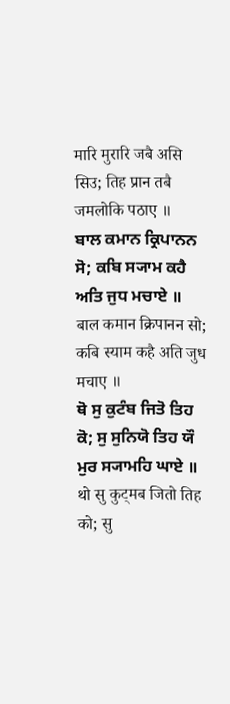मारि मुरारि जबै असि सिउ; तिह प्रान तबै जमलोकि पठाए ॥
ਬਾਲ ਕਮਾਨ ਕ੍ਰਿਪਾਨਨ ਸੋ; ਕਬਿ ਸ੍ਯਾਮ ਕਹੈ ਅਤਿ ਜੁਧ ਮਚਾਏ ॥
बाल कमान क्रिपानन सो; कबि स्याम कहै अति जुध मचाए ॥
ਥੋ ਸੁ ਕੁਟੰਬ ਜਿਤੋ ਤਿਹ ਕੋ; ਸੁ ਸੁਨਿਯੋ ਤਿਹ ਯੌ ਮੁਰ ਸ੍ਯਾਮਹਿ ਘਾਏ ॥
थो सु कुट्मब जितो तिह को; सु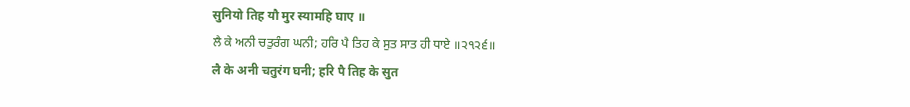सुनियो तिह यौ मुर स्यामहि घाए ॥
ਲੈ ਕੇ ਅਨੀ ਚਤੁਰੰਗ ਘਨੀ; ਹਰਿ ਪੈ ਤਿਹ ਕੇ ਸੁਤ ਸਾਤ ਹੀ ਧਾਏ ॥੨੧੨੬॥
लै के अनी चतुरंग घनी; हरि पै तिह के सुत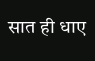सात ही धाए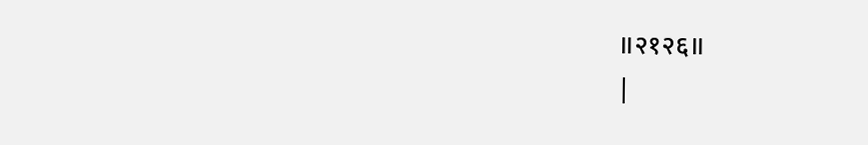॥२१२६॥
|